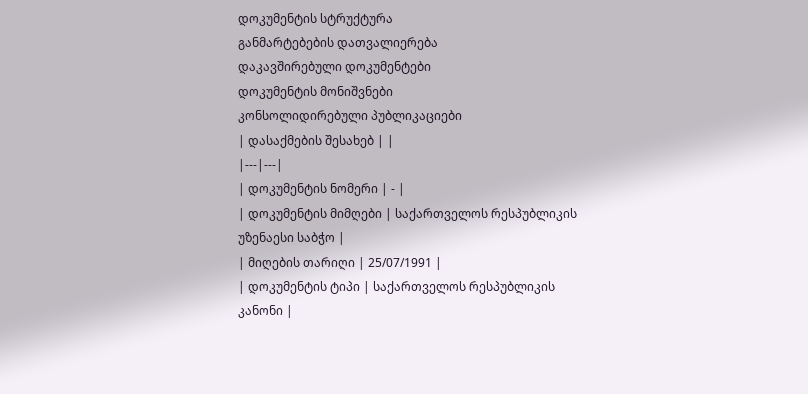დოკუმენტის სტრუქტურა
განმარტებების დათვალიერება
დაკავშირებული დოკუმენტები
დოკუმენტის მონიშვნები
კონსოლიდირებული პუბლიკაციები
| დასაქმების შესახებ | |
|---|---|
| დოკუმენტის ნომერი | - |
| დოკუმენტის მიმღები | საქართველოს რესპუბლიკის უზენაესი საბჭო |
| მიღების თარიღი | 25/07/1991 |
| დოკუმენტის ტიპი | საქართველოს რესპუბლიკის კანონი |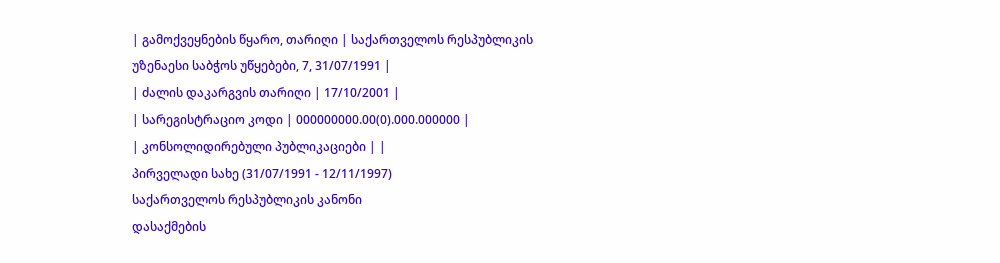| გამოქვეყნების წყარო, თარიღი | საქართველოს რესპუბლიკის უზენაესი საბჭოს უწყებები, 7, 31/07/1991 |
| ძალის დაკარგვის თარიღი | 17/10/2001 |
| სარეგისტრაციო კოდი | 000000000.00(0).000.000000 |
| კონსოლიდირებული პუბლიკაციები | |
პირველადი სახე (31/07/1991 - 12/11/1997)
საქართველოს რესპუბლიკის კანონი
დასაქმების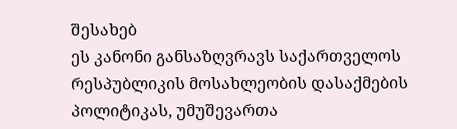შესახებ
ეს კანონი განსაზღვრავს საქართველოს რესპუბლიკის მოსახლეობის დასაქმების პოლიტიკას, უმუშევართა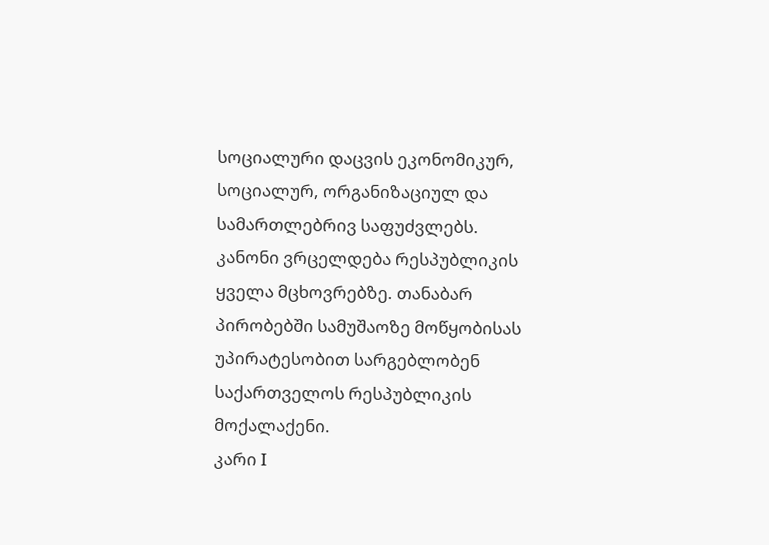სოციალური დაცვის ეკონომიკურ, სოციალურ, ორგანიზაციულ და სამართლებრივ საფუძვლებს.
კანონი ვრცელდება რესპუბლიკის ყველა მცხოვრებზე. თანაბარ პირობებში სამუშაოზე მოწყობისას უპირატესობით სარგებლობენ საქართველოს რესპუბლიკის მოქალაქენი.
კარი I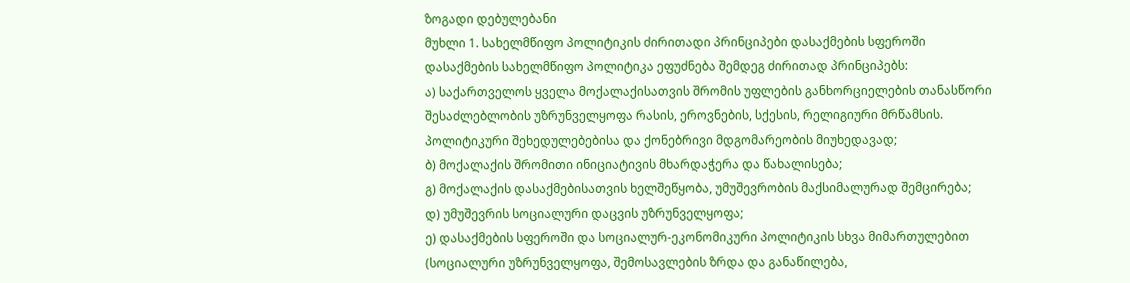ზოგადი დებულებანი
მუხლი 1. სახელმწიფო პოლიტიკის ძირითადი პრინციპები დასაქმების სფეროში
დასაქმების სახელმწიფო პოლიტიკა ეფუძნება შემდეგ ძირითად პრინციპებს:
ა) საქართველოს ყველა მოქალაქისათვის შრომის უფლების განხორციელების თანასწორი შესაძლებლობის უზრუნველყოფა რასის, ეროვნების, სქესის, რელიგიური მრწამსის. პოლიტიკური შეხედულებებისა და ქონებრივი მდგომარეობის მიუხედავად;
ბ) მოქალაქის შრომითი ინიციატივის მხარდაჭერა და წახალისება;
გ) მოქალაქის დასაქმებისათვის ხელშეწყობა, უმუშევრობის მაქსიმალურად შემცირება;
დ) უმუშევრის სოციალური დაცვის უზრუნველყოფა;
ე) დასაქმების სფეროში და სოციალურ-ეკონომიკური პოლიტიკის სხვა მიმართულებით (სოციალური უზრუნველყოფა, შემოსავლების ზრდა და განაწილება,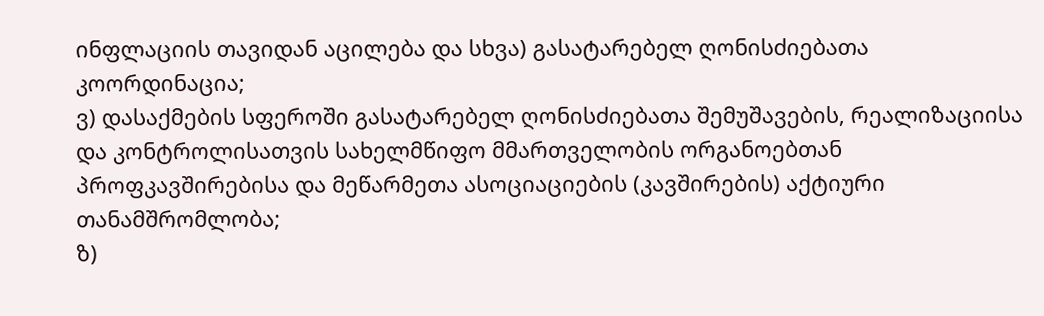ინფლაციის თავიდან აცილება და სხვა) გასატარებელ ღონისძიებათა კოორდინაცია;
ვ) დასაქმების სფეროში გასატარებელ ღონისძიებათა შემუშავების, რეალიზაციისა და კონტროლისათვის სახელმწიფო მმართველობის ორგანოებთან პროფკავშირებისა და მეწარმეთა ასოციაციების (კავშირების) აქტიური თანამშრომლობა;
ზ)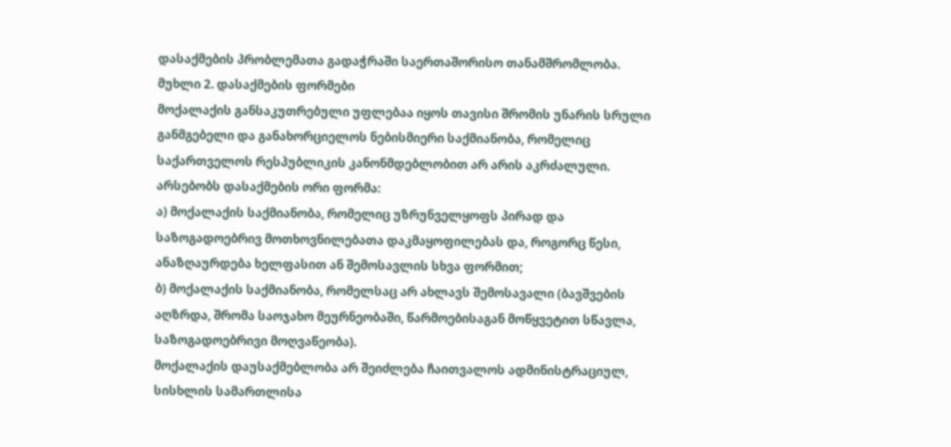დასაქმების პრობლემათა გადაჭრაში საერთაშორისო თანამშრომლობა.
მუხლი 2. დასაქმების ფორმები
მოქალაქის განსაკუთრებული უფლებაა იყოს თავისი შრომის უნარის სრული განმგებელი და განახორციელოს ნებისმიერი საქმიანობა, რომელიც საქართველოს რესპუბლიკის კანონმდებლობით არ არის აკრძალული.
არსებობს დასაქმების ორი ფორმა:
ა) მოქალაქის საქმიანობა, რომელიც უზრუნველყოფს პირად და საზოგადოებრივ მოთხოვნილებათა დაკმაყოფილებას და, როგორც წესი, ანაზღაურდება ხელფასით ან შემოსავლის სხვა ფორმით;
ბ) მოქალაქის საქმიანობა, რომელსაც არ ახლავს შემოსავალი (ბავშვების აღზრდა, შრომა საოჯახო მეურნეობაში, წარმოებისაგან მოწყვეტით სწავლა, საზოგადოებრივი მოღვაწეობა).
მოქალაქის დაუსაქმებლობა არ შეიძლება ჩაითვალოს ადმინისტრაციულ, სისხლის სამართლისა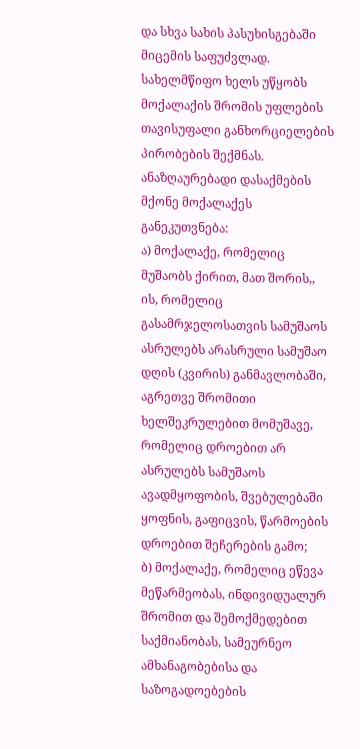და სხვა სახის პასუხისგებაში მიცემის საფუძვლად.
სახელმწიფო ხელს უწყობს მოქალაქის შრომის უფლების თავისუფალი განხორციელების პირობების შექმნას.
ანაზღაურებადი დასაქმების მქონე მოქალაქეს განეკუთვნება:
ა) მოქალაქე, რომელიც მუშაობს ქირით, მათ შორის,, ის, რომელიც გასამრჯელოსათვის სამუშაოს ასრულებს არასრული სამუშაო დღის (კვირის) განმავლობაში, აგრეთვე შრომითი ხელშეკრულებით მომუშავე, რომელიც დროებით არ ასრულებს სამუშაოს ავადმყოფობის, შვებულებაში ყოფნის, გაფიცვის, წარმოების დროებით შეჩერების გამო;
ბ) მოქალაქე, რომელიც ეწევა მეწარმეობას, ინდივიდუალურ შრომით და შემოქმედებით საქმიანობას, სამეურნეო ამხანაგობებისა და საზოგადოებების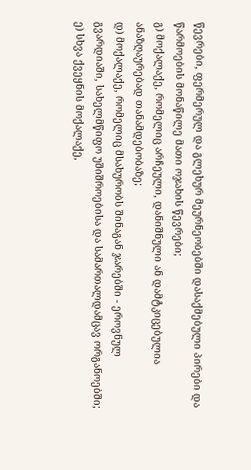წევრები, ფერმერულ და გლეხურ მეურნეობებში დასაქმებული პირები და წარმოების მონაწილე მათი ოჯახის წევრები;
გ) მოქალაქე, რომელიც არჩეული, დანიშნული ან დამტკიცებულია ანაზღაურებად თანამდებობაზე;
დ) მოქალაქე, რომელიც მსახურობს შინაგან ჯარებში - ეროვნულ გვარდიაში, სახელმწიფო უშიშროებისა და სამართალდამცავ ორგანოებში;
ე) სხვა ქვეყნის მოქალაქე,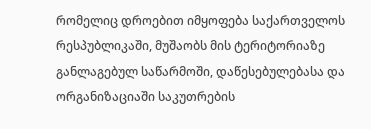რომელიც დროებით იმყოფება საქართველოს რესპუბლიკაში, მუშაობს მის ტერიტორიაზე განლაგებულ საწარმოში, დაწესებულებასა და ორგანიზაციაში საკუთრების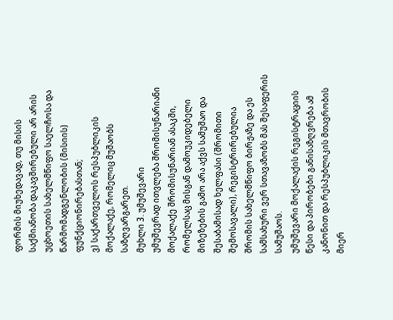ფორმის მიუხედავად, თუ მისის საქმიანობა დაკავშირებული არ არის უცხოეთის სახელმწიფო საელჩოსა და წარმომადგენლობის (მისიის) ფუნქციონირებასთან;
ვ) საქართველოს რესპუბლიკის მოქალაქე, რომელიც მუშაობს საზღვარგარეთ.
მუხლი 3. უმუშევარი
უმუშევრად ითვლება შრომისუნარიანი მოქალაქე შრომისუნარიან ასაკში, რომელსაც მისგან დამოუკიდებელი მიზეზების გამო არა აქვს სამუშაო და შესაბამისად ხელფასი (შრომითი შემოსავალი), რეგისტრირებულია შრომის სახელმწიფო ბირჟაზე და ეს სამსახური ვერ სთავაზობს მას შესაფერის სამუშაოს.
უმუშევარი მოქალაქის რეგისტრაციის წესი და პირობები განისაზღვრება ამ კანონით და რესპუბლიკის მთავრობის მიერ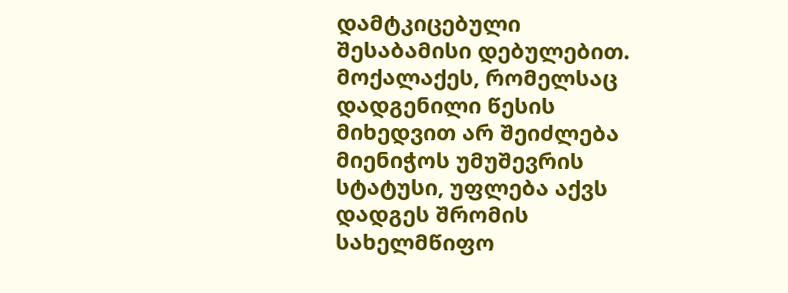დამტკიცებული შესაბამისი დებულებით.
მოქალაქეს, რომელსაც დადგენილი წესის მიხედვით არ შეიძლება მიენიჭოს უმუშევრის სტატუსი, უფლება აქვს დადგეს შრომის სახელმწიფო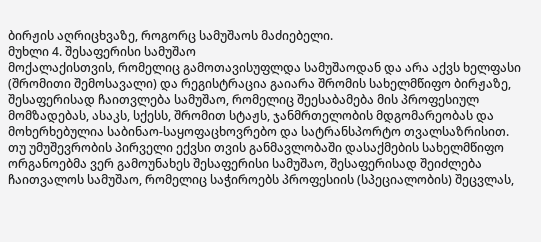ბირჟის აღრიცხვაზე, როგორც სამუშაოს მაძიებელი.
მუხლი 4. შესაფერისი სამუშაო
მოქალაქისთვის, რომელიც გამოთავისუფლდა სამუშაოდან და არა აქვს ხელფასი (შრომითი შემოსავალი) და რეგისტრაცია გაიარა შრომის სახელმწიფო ბირჟაზე, შესაფერისად ჩაითვლება სამუშაო, რომელიც შეესაბამება მის პროფესიულ მომზადებას, ასაკს, სქესს, შრომით სტაჟს, ჯანმრთელობის მდგომარეობას და მოხერხებულია საბინაო-საყოფაცხოვრებო და სატრანსპორტო თვალსაზრისით.
თუ უმუშევრობის პირველი ექვსი თვის განმავლობაში დასაქმების სახელმწიფო ორგანოებმა ვერ გამოუნახეს შესაფერისი სამუშაო, შესაფერისად შეიძლება ჩაითვალოს სამუშაო, რომელიც საჭიროებს პროფესიის (სპეციალობის) შეცვლას,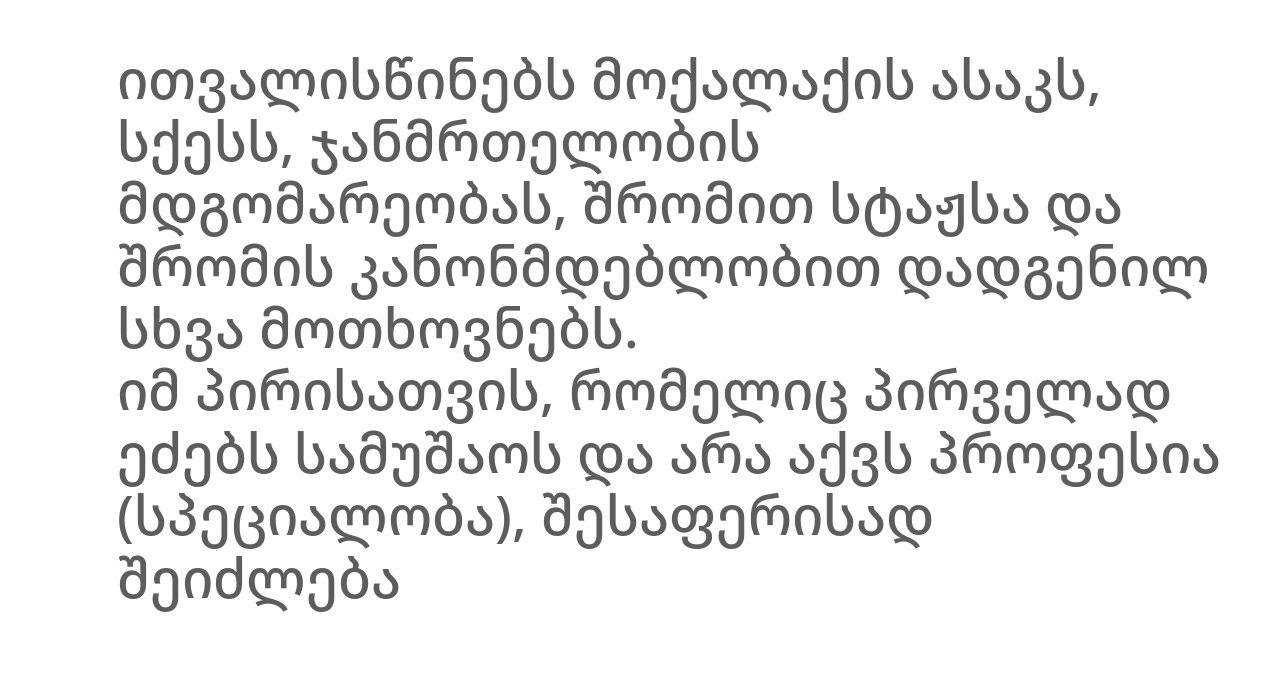ითვალისწინებს მოქალაქის ასაკს, სქესს, ჯანმრთელობის მდგომარეობას, შრომით სტაჟსა და შრომის კანონმდებლობით დადგენილ სხვა მოთხოვნებს.
იმ პირისათვის, რომელიც პირველად ეძებს სამუშაოს და არა აქვს პროფესია (სპეციალობა), შესაფერისად შეიძლება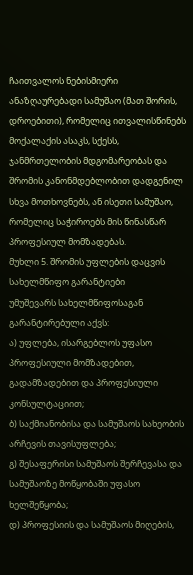ჩაითვალოს ნებისმიერი ანაზღაურებადი სამუშაო (მათ შორის, დროებითი), რომელიც ითვალისწინებს მოქალაქის ასაკს, სქესს, ჯანმრთელობის მდგომარეობას და შრომის კანონმდებლობით დადგენილ სხვა მოთხოვნებს, ან ისეთი სამუშაო, რომელიც საჭიროებს მის წინასწარ პროფესიულ მომზადებას.
მუხლი 5. შრომის უფლების დაცვის სახელმწიფო გარანტიები
უმუშევარს სახელმწიფოსაგან გარანტირებული აქვს:
ა) უფლება, ისარგებლოს უფასო პროფესიული მომზადებით, გადამზადებით და პროფესიული კონსულტაციით;
ბ) საქმიანობისა და სამუშაოს სახეობის არჩევის თავისუფლება;
გ) შესაფერისი სამუშაოს შერჩევასა და სამუშაოზე მოწყობაში უფასო ხელშეწყობა;
დ) პროფესიის და სამუშაოს მიღების,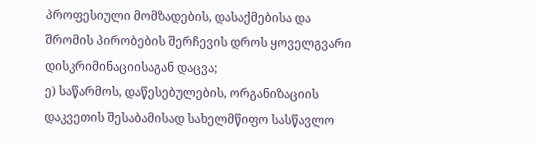პროფესიული მომზადების, დასაქმებისა და შრომის პირობების შერჩევის დროს ყოველგვარი დისკრიმინაციისაგან დაცვა;
ე) საწარმოს, დაწესებულების, ორგანიზაციის დაკვეთის შესაბამისად სახელმწიფო სასწავლო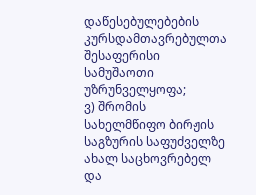დაწესებულებების კურსდამთავრებულთა შესაფერისი სამუშაოთი უზრუნველყოფა;
ვ) შრომის სახელმწიფო ბირჟის საგზურის საფუძველზე ახალ საცხოვრებელ და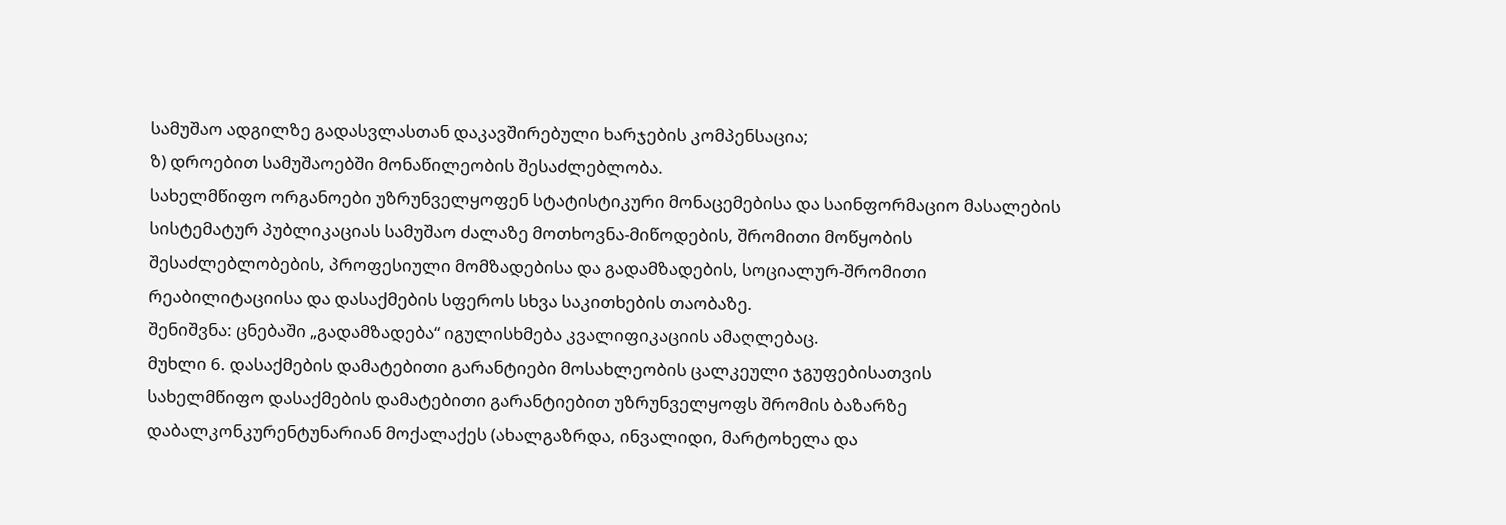სამუშაო ადგილზე გადასვლასთან დაკავშირებული ხარჯების კომპენსაცია;
ზ) დროებით სამუშაოებში მონაწილეობის შესაძლებლობა.
სახელმწიფო ორგანოები უზრუნველყოფენ სტატისტიკური მონაცემებისა და საინფორმაციო მასალების სისტემატურ პუბლიკაციას სამუშაო ძალაზე მოთხოვნა-მიწოდების, შრომითი მოწყობის შესაძლებლობების, პროფესიული მომზადებისა და გადამზადების, სოციალურ-შრომითი რეაბილიტაციისა და დასაქმების სფეროს სხვა საკითხების თაობაზე.
შენიშვნა: ცნებაში „გადამზადება“ იგულისხმება კვალიფიკაციის ამაღლებაც.
მუხლი 6. დასაქმების დამატებითი გარანტიები მოსახლეობის ცალკეული ჯგუფებისათვის
სახელმწიფო დასაქმების დამატებითი გარანტიებით უზრუნველყოფს შრომის ბაზარზე დაბალკონკურენტუნარიან მოქალაქეს (ახალგაზრდა, ინვალიდი, მარტოხელა და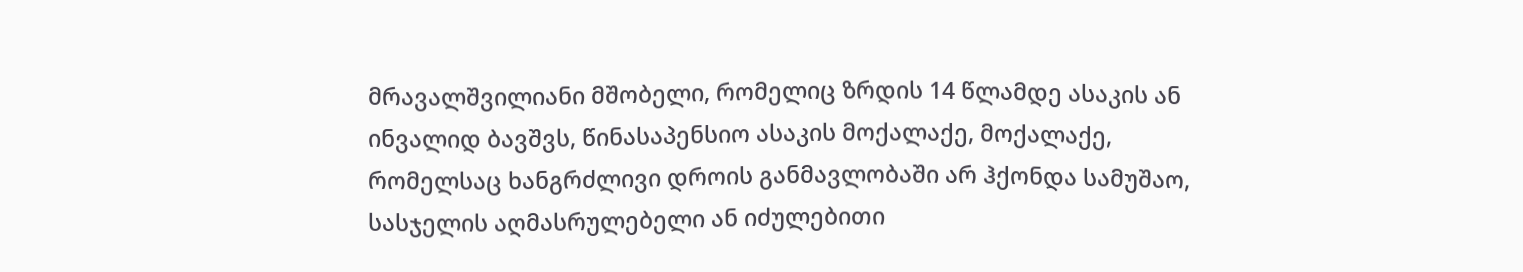მრავალშვილიანი მშობელი, რომელიც ზრდის 14 წლამდე ასაკის ან ინვალიდ ბავშვს, წინასაპენსიო ასაკის მოქალაქე, მოქალაქე, რომელსაც ხანგრძლივი დროის განმავლობაში არ ჰქონდა სამუშაო, სასჯელის აღმასრულებელი ან იძულებითი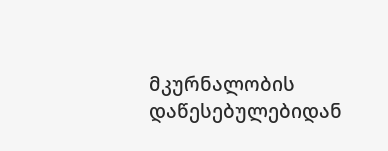მკურნალობის დაწესებულებიდან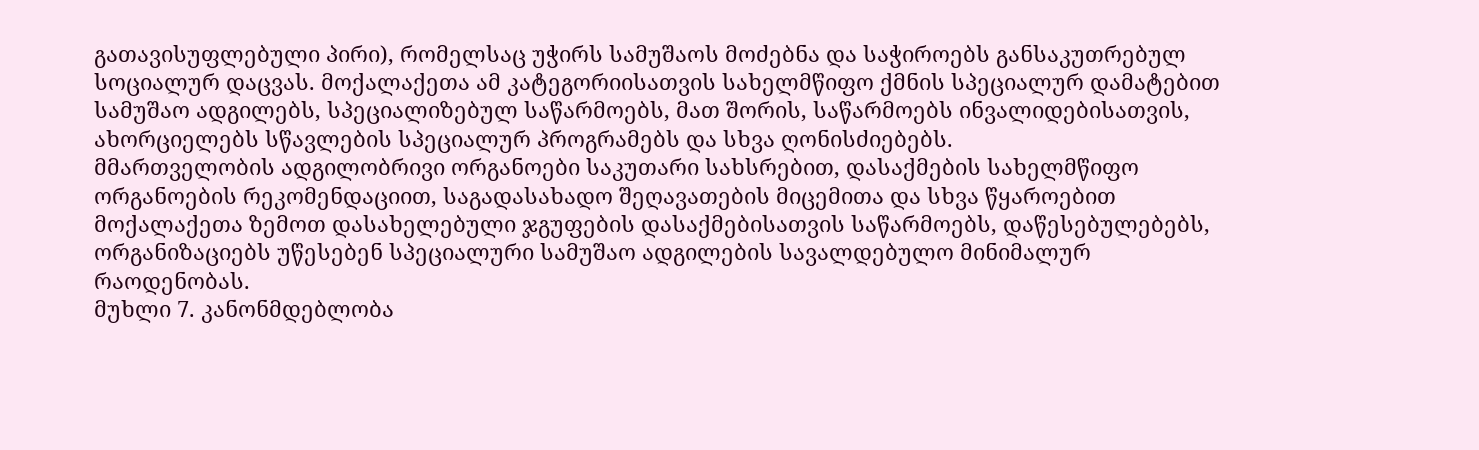გათავისუფლებული პირი), რომელსაც უჭირს სამუშაოს მოძებნა და საჭიროებს განსაკუთრებულ სოციალურ დაცვას. მოქალაქეთა ამ კატეგორიისათვის სახელმწიფო ქმნის სპეციალურ დამატებით სამუშაო ადგილებს, სპეციალიზებულ საწარმოებს, მათ შორის, საწარმოებს ინვალიდებისათვის, ახორციელებს სწავლების სპეციალურ პროგრამებს და სხვა ღონისძიებებს.
მმართველობის ადგილობრივი ორგანოები საკუთარი სახსრებით, დასაქმების სახელმწიფო ორგანოების რეკომენდაციით, საგადასახადო შეღავათების მიცემითა და სხვა წყაროებით მოქალაქეთა ზემოთ დასახელებული ჯგუფების დასაქმებისათვის საწარმოებს, დაწესებულებებს, ორგანიზაციებს უწესებენ სპეციალური სამუშაო ადგილების სავალდებულო მინიმალურ რაოდენობას.
მუხლი 7. კანონმდებლობა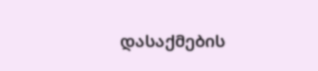დასაქმების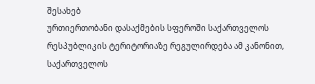შესახებ
ურთიერთობანი დასაქმების სფეროში საქართველოს რესპუბლიკის ტერიტორიაზე რეგულირდება ამ კანონით, საქართველოს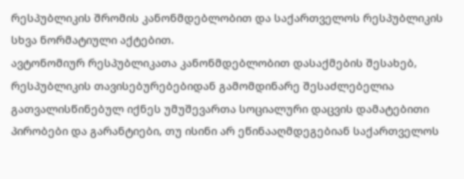რესპუბლიკის შრომის კანონმდებლობით და საქართველოს რესპუბლიკის სხვა ნორმატიული აქტებით.
ავტონომიურ რესპუბლიკათა კანონმდებლობით დასაქმების შესახებ, რესპუბლიკის თავისებურებებიდან გამომდინარე შესაძლებელია გათვალისწინებულ იქნეს უმუშევართა სოციალური დაცვის დამატებითი პირობები და გარანტიები, თუ ისინი არ ეწინააღმდეგებიან საქართველოს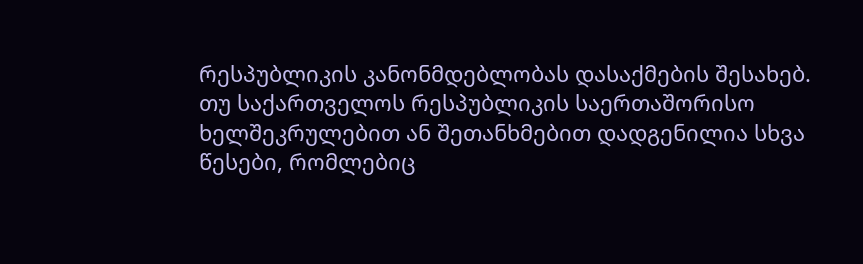რესპუბლიკის კანონმდებლობას დასაქმების შესახებ.
თუ საქართველოს რესპუბლიკის საერთაშორისო ხელშეკრულებით ან შეთანხმებით დადგენილია სხვა წესები, რომლებიც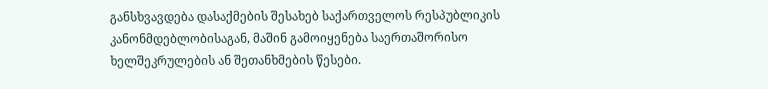განსხვავდება დასაქმების შესახებ საქართველოს რესპუბლიკის კანონმდებლობისაგან, მაშინ გამოიყენება საერთაშორისო ხელშეკრულების ან შეთანხმების წესები.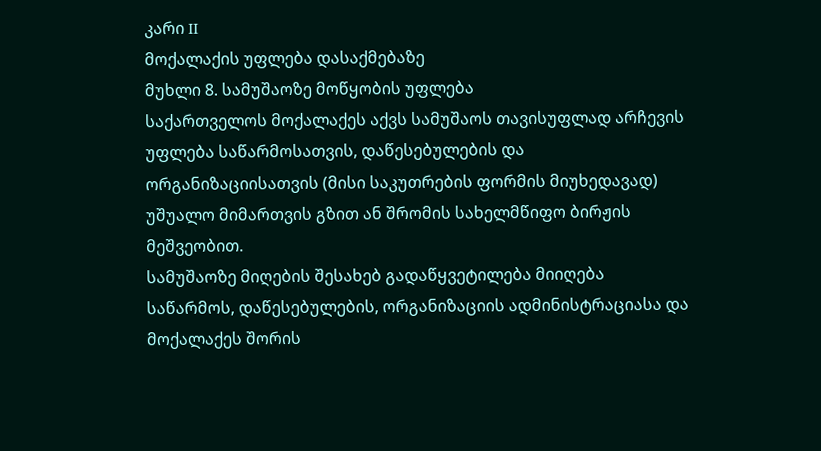კარი II
მოქალაქის უფლება დასაქმებაზე
მუხლი 8. სამუშაოზე მოწყობის უფლება
საქართველოს მოქალაქეს აქვს სამუშაოს თავისუფლად არჩევის უფლება საწარმოსათვის, დაწესებულების და ორგანიზაციისათვის (მისი საკუთრების ფორმის მიუხედავად) უშუალო მიმართვის გზით ან შრომის სახელმწიფო ბირჟის მეშვეობით.
სამუშაოზე მიღების შესახებ გადაწყვეტილება მიიღება საწარმოს, დაწესებულების, ორგანიზაციის ადმინისტრაციასა და მოქალაქეს შორის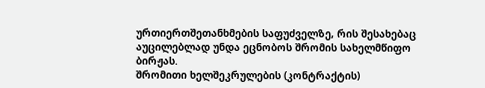ურთიერთშეთანხმების საფუძველზე, რის შესახებაც აუცილებლად უნდა ეცნობოს შრომის სახელმწიფო ბირჟას.
შრომითი ხელშეკრულების (კონტრაქტის)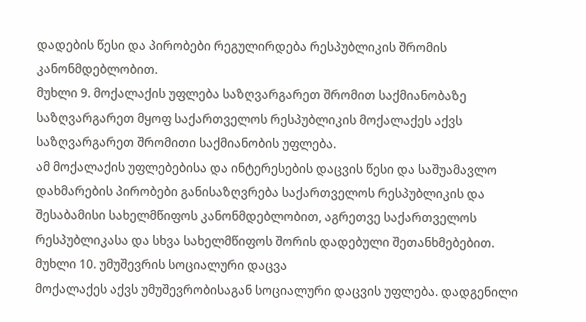დადების წესი და პირობები რეგულირდება რესპუბლიკის შრომის კანონმდებლობით.
მუხლი 9. მოქალაქის უფლება საზღვარგარეთ შრომით საქმიანობაზე
საზღვარგარეთ მყოფ საქართველოს რესპუბლიკის მოქალაქეს აქვს საზღვარგარეთ შრომითი საქმიანობის უფლება.
ამ მოქალაქის უფლებებისა და ინტერესების დაცვის წესი და საშუამავლო დახმარების პირობები განისაზღვრება საქართველოს რესპუბლიკის და შესაბამისი სახელმწიფოს კანონმდებლობით, აგრეთვე საქართველოს რესპუბლიკასა და სხვა სახელმწიფოს შორის დადებული შეთანხმებებით.
მუხლი 10. უმუშევრის სოციალური დაცვა
მოქალაქეს აქვს უმუშევრობისაგან სოციალური დაცვის უფლება. დადგენილი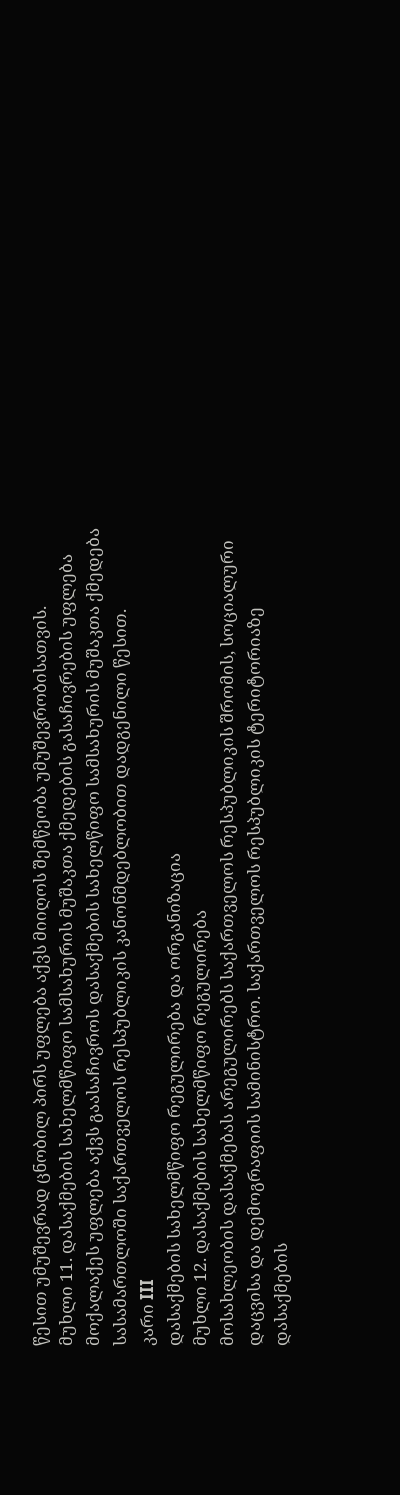წესით უმუშევრად ცნობილ პირს უფლება აქვს მიიღოს შემწეობა უმუშევრობისათვის.
მუხლი 11. დასაქმების სახელმწიფო სამსახურის მუშაკთა ქმედების გასაჩივრების უფლება
მოქალაქეს უფლება აქვს გაასაჩივროს დასაქმების სახელწიფო სამსახურის მუშაკთა ქმედება სასამართლოში საქართველოს რესპუბლიკის კანონმდებლობით დადგენილი წესით.
კარი III
დასაქმების სახელმწიფო რეგულირება და ორგანიზაცია
მუხლი 12. დასაქმების სახელმწიფო რეგულირება
მოსახლეობის დასაქმებას არეგულირებს საქართველოს რესპუბლიკის შრომის, სოციალური დაცვისა და დემოგრაფიის სამინისტრო. საქართველოს რესპუბლიკის ტერიტორიაზე დასაქმების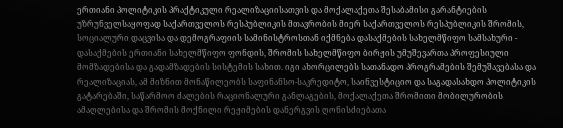ერთიანი პოლიტიკის პრაქტიკული რეალიზაციისათვის და მოქალაქეთა შესაბამისი გარანტიების უზრუნველსაყოფად საქართველოს რესპუბლიკის მთავრობის მიერ საქართველოს რესპუბლიკის შრომის, სოციალური დაცვისა და დემოგრაფიის სამინისტროსთან იქმნება დასაქმების სახელმწიფო სამსახური - დასაქმების ერთიანი სახელმწიფო ფონდის, შრომის სახელმწიფო ბირჟის უმუშევართა პროფესიული მომზადებისა და გადამზადების სისტემის სახით. იგი ახორცილებს სათანადო პროგრამების შემუშავებასა და რეალიზაციას, ამ მიზნით მონაწილეობს საფინანსო-საკრედიტო, საინვესტიციო და საგადასახდო პოლიტიკის გატარებაში, საწარმოო ძალების რაციონალური განლაგების, მოქალაქეთა შრომითი მობილურობის ამაღლებისა და შრომის მოქნილი რეჟიმების დანერგვის ღონისძიებათა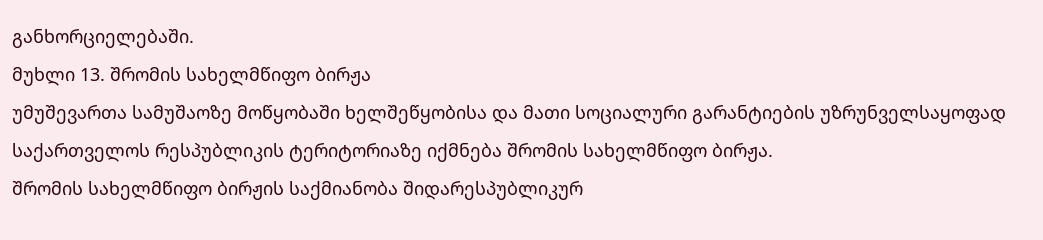განხორციელებაში.
მუხლი 13. შრომის სახელმწიფო ბირჟა
უმუშევართა სამუშაოზე მოწყობაში ხელშეწყობისა და მათი სოციალური გარანტიების უზრუნველსაყოფად საქართველოს რესპუბლიკის ტერიტორიაზე იქმნება შრომის სახელმწიფო ბირჟა.
შრომის სახელმწიფო ბირჟის საქმიანობა შიდარესპუბლიკურ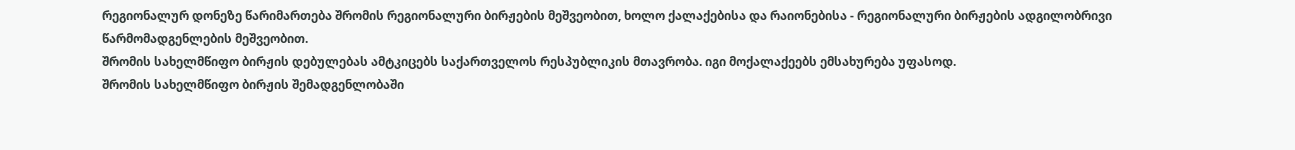რეგიონალურ დონეზე წარიმართება შრომის რეგიონალური ბირჟების მეშვეობით, ხოლო ქალაქებისა და რაიონებისა - რეგიონალური ბირჟების ადგილობრივი წარმომადგენლების მეშვეობით.
შრომის სახელმწიფო ბირჟის დებულებას ამტკიცებს საქართველოს რესპუბლიკის მთავრობა. იგი მოქალაქეებს ემსახურება უფასოდ.
შრომის სახელმწიფო ბირჟის შემადგენლობაში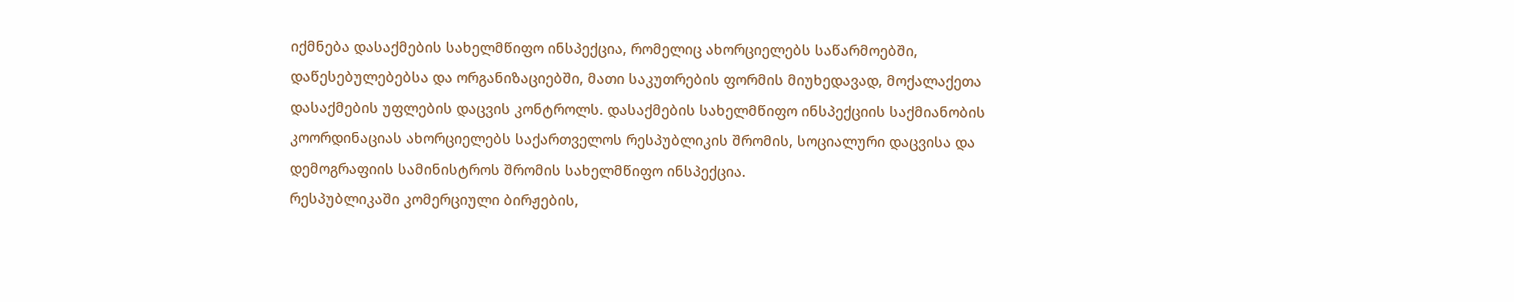იქმნება დასაქმების სახელმწიფო ინსპექცია, რომელიც ახორციელებს საწარმოებში, დაწესებულებებსა და ორგანიზაციებში, მათი საკუთრების ფორმის მიუხედავად, მოქალაქეთა დასაქმების უფლების დაცვის კონტროლს. დასაქმების სახელმწიფო ინსპექციის საქმიანობის კოორდინაციას ახორციელებს საქართველოს რესპუბლიკის შრომის, სოციალური დაცვისა და დემოგრაფიის სამინისტროს შრომის სახელმწიფო ინსპექცია.
რესპუბლიკაში კომერციული ბირჟების,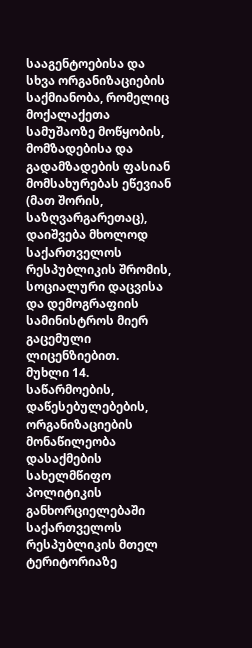სააგენტოებისა და სხვა ორგანიზაციების საქმიანობა, რომელიც მოქალაქეთა სამუშაოზე მოწყობის, მომზადებისა და გადამზადების ფასიან მომსახურებას ეწევიან (მათ შორის, საზღვარგარეთაც), დაიშვება მხოლოდ საქართველოს რესპუბლიკის შრომის, სოციალური დაცვისა და დემოგრაფიის სამინისტროს მიერ გაცემული ლიცენზიებით.
მუხლი 14. საწარმოების, დაწესებულებების, ორგანიზაციების მონაწილეობა დასაქმების სახელმწიფო პოლიტიკის განხორციელებაში
საქართველოს რესპუბლიკის მთელ ტერიტორიაზე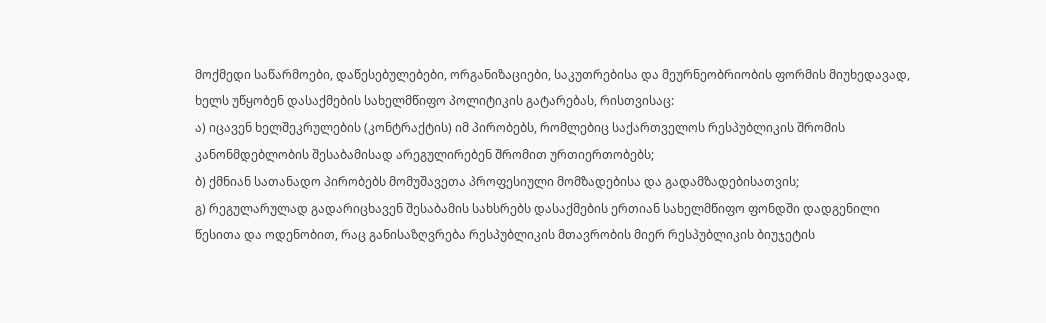მოქმედი საწარმოები, დაწესებულებები, ორგანიზაციები, საკუთრებისა და მეურნეობრიობის ფორმის მიუხედავად, ხელს უწყობენ დასაქმების სახელმწიფო პოლიტიკის გატარებას, რისთვისაც:
ა) იცავენ ხელშეკრულების (კონტრაქტის) იმ პირობებს, რომლებიც საქართველოს რესპუბლიკის შრომის კანონმდებლობის შესაბამისად არეგულირებენ შრომით ურთიერთობებს;
ბ) ქმნიან სათანადო პირობებს მომუშავეთა პროფესიული მომზადებისა და გადამზადებისათვის;
გ) რეგულარულად გადარიცხავენ შესაბამის სახსრებს დასაქმების ერთიან სახელმწიფო ფონდში დადგენილი წესითა და ოდენობით, რაც განისაზღვრება რესპუბლიკის მთავრობის მიერ რესპუბლიკის ბიუჯეტის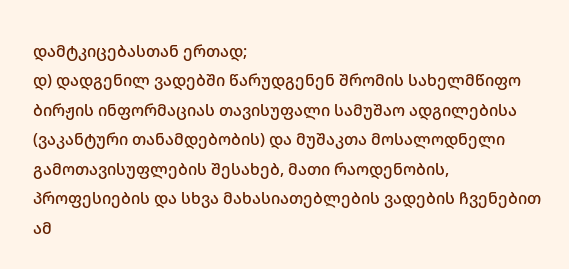დამტკიცებასთან ერთად;
დ) დადგენილ ვადებში წარუდგენენ შრომის სახელმწიფო ბირჟის ინფორმაციას თავისუფალი სამუშაო ადგილებისა (ვაკანტური თანამდებობის) და მუშაკთა მოსალოდნელი გამოთავისუფლების შესახებ, მათი რაოდენობის, პროფესიების და სხვა მახასიათებლების ვადების ჩვენებით ამ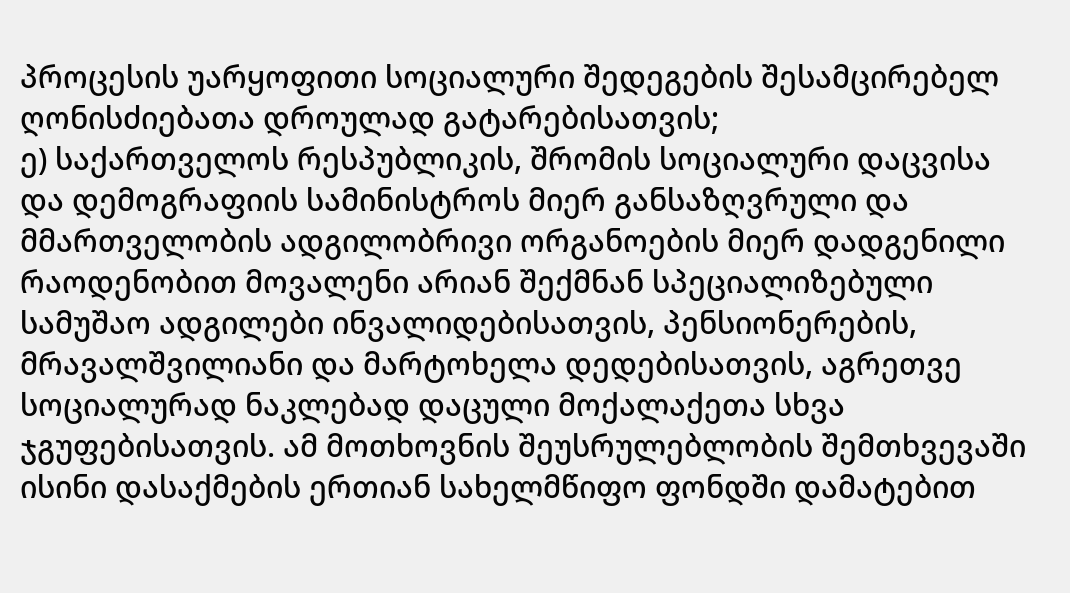პროცესის უარყოფითი სოციალური შედეგების შესამცირებელ ღონისძიებათა დროულად გატარებისათვის;
ე) საქართველოს რესპუბლიკის, შრომის სოციალური დაცვისა და დემოგრაფიის სამინისტროს მიერ განსაზღვრული და მმართველობის ადგილობრივი ორგანოების მიერ დადგენილი რაოდენობით მოვალენი არიან შექმნან სპეციალიზებული სამუშაო ადგილები ინვალიდებისათვის, პენსიონერების, მრავალშვილიანი და მარტოხელა დედებისათვის, აგრეთვე სოციალურად ნაკლებად დაცული მოქალაქეთა სხვა ჯგუფებისათვის. ამ მოთხოვნის შეუსრულებლობის შემთხვევაში ისინი დასაქმების ერთიან სახელმწიფო ფონდში დამატებით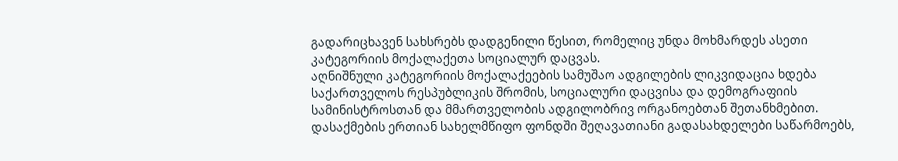გადარიცხავენ სახსრებს დადგენილი წესით, რომელიც უნდა მოხმარდეს ასეთი კატეგორიის მოქალაქეთა სოციალურ დაცვას.
აღნიშნული კატეგორიის მოქალაქეების სამუშაო ადგილების ლიკვიდაცია ხდება საქართველოს რესპუბლიკის შრომის, სოციალური დაცვისა და დემოგრაფიის სამინისტროსთან და მმართველობის ადგილობრივ ორგანოებთან შეთანხმებით.
დასაქმების ერთიან სახელმწიფო ფონდში შეღავათიანი გადასახდელები საწარმოებს,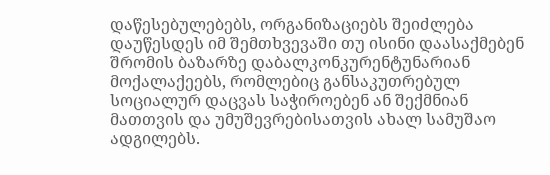დაწესებულებებს, ორგანიზაციებს შეიძლება დაუწესდეს იმ შემთხვევაში თუ ისინი დაასაქმებენ შრომის ბაზარზე დაბალკონკურენტუნარიან მოქალაქეებს, რომლებიც განსაკუთრებულ სოციალურ დაცვას საჭიროებენ ან შექმნიან მათთვის და უმუშევრებისათვის ახალ სამუშაო ადგილებს.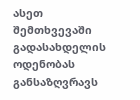ასეთ შემთხვევაში გადასახდელის ოდენობას განსაზღვრავს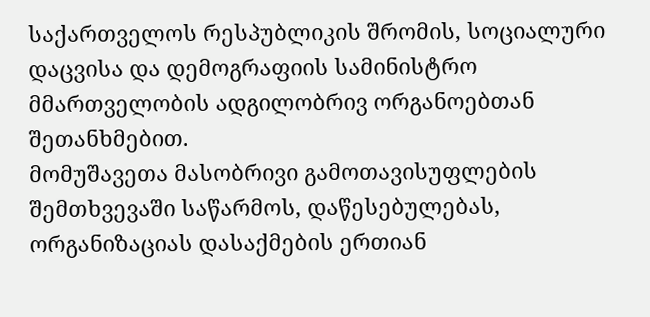საქართველოს რესპუბლიკის შრომის, სოციალური დაცვისა და დემოგრაფიის სამინისტრო მმართველობის ადგილობრივ ორგანოებთან შეთანხმებით.
მომუშავეთა მასობრივი გამოთავისუფლების შემთხვევაში საწარმოს, დაწესებულებას, ორგანიზაციას დასაქმების ერთიან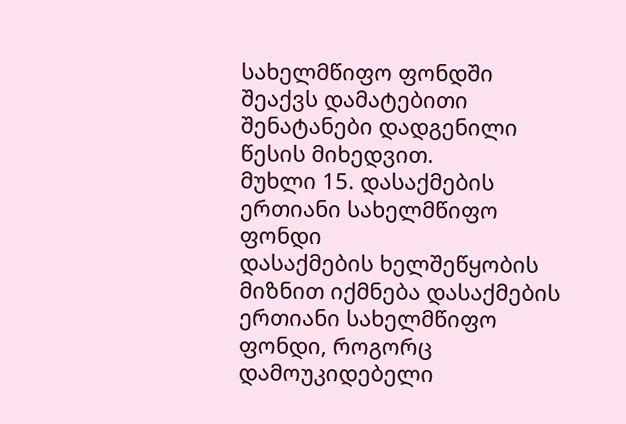სახელმწიფო ფონდში შეაქვს დამატებითი შენატანები დადგენილი წესის მიხედვით.
მუხლი 15. დასაქმების ერთიანი სახელმწიფო ფონდი
დასაქმების ხელშეწყობის მიზნით იქმნება დასაქმების ერთიანი სახელმწიფო ფონდი, როგორც დამოუკიდებელი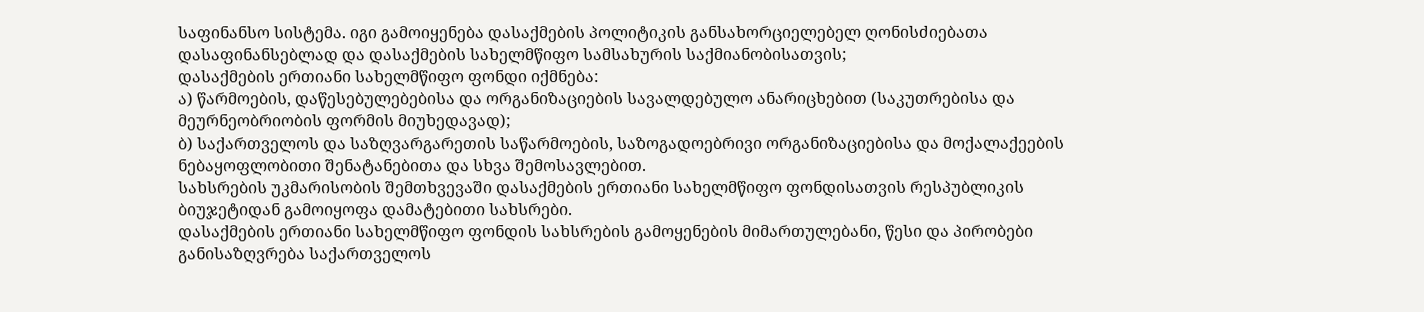საფინანსო სისტემა. იგი გამოიყენება დასაქმების პოლიტიკის განსახორციელებელ ღონისძიებათა დასაფინანსებლად და დასაქმების სახელმწიფო სამსახურის საქმიანობისათვის;
დასაქმების ერთიანი სახელმწიფო ფონდი იქმნება:
ა) წარმოების, დაწესებულებებისა და ორგანიზაციების სავალდებულო ანარიცხებით (საკუთრებისა და მეურნეობრიობის ფორმის მიუხედავად);
ბ) საქართველოს და საზღვარგარეთის საწარმოების, საზოგადოებრივი ორგანიზაციებისა და მოქალაქეების ნებაყოფლობითი შენატანებითა და სხვა შემოსავლებით.
სახსრების უკმარისობის შემთხვევაში დასაქმების ერთიანი სახელმწიფო ფონდისათვის რესპუბლიკის ბიუჯეტიდან გამოიყოფა დამატებითი სახსრები.
დასაქმების ერთიანი სახელმწიფო ფონდის სახსრების გამოყენების მიმართულებანი, წესი და პირობები განისაზღვრება საქართველოს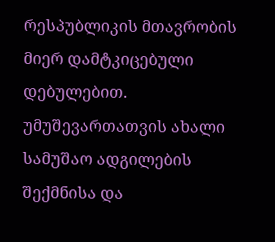რესპუბლიკის მთავრობის მიერ დამტკიცებული დებულებით.
უმუშევართათვის ახალი სამუშაო ადგილების შექმნისა და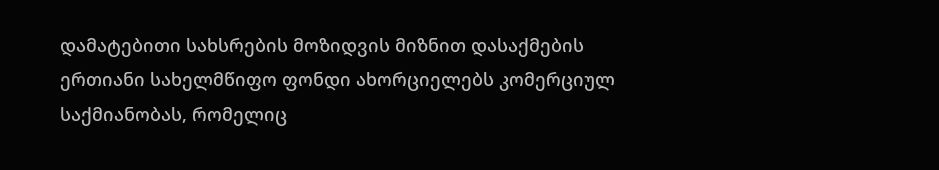დამატებითი სახსრების მოზიდვის მიზნით დასაქმების ერთიანი სახელმწიფო ფონდი ახორციელებს კომერციულ საქმიანობას, რომელიც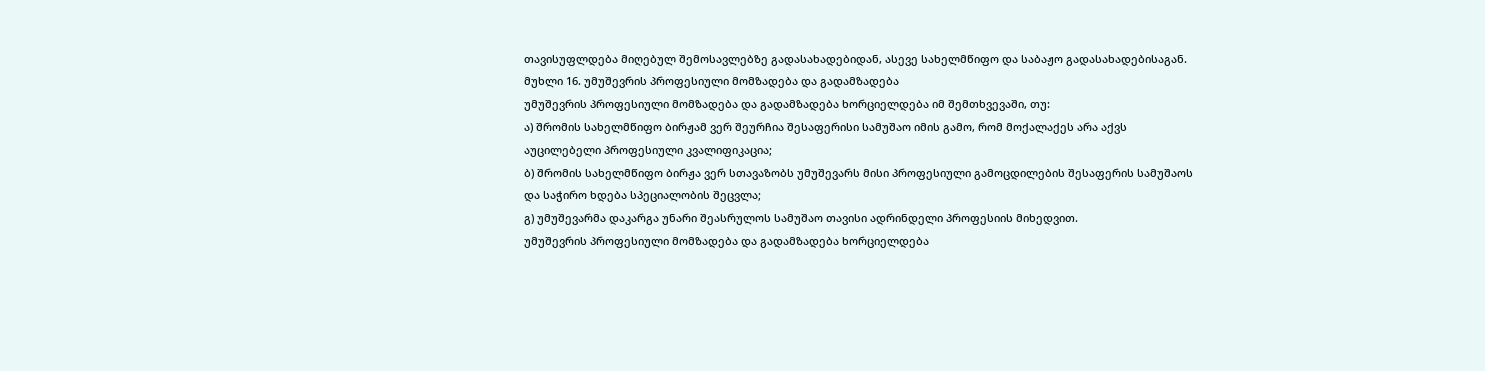თავისუფლდება მიღებულ შემოსავლებზე გადასახადებიდან, ასევე სახელმწიფო და საბაჟო გადასახადებისაგან.
მუხლი 16. უმუშევრის პროფესიული მომზადება და გადამზადება
უმუშევრის პროფესიული მომზადება და გადამზადება ხორციელდება იმ შემთხვევაში, თუ:
ა) შრომის სახელმწიფო ბირჟამ ვერ შეურჩია შესაფერისი სამუშაო იმის გამო, რომ მოქალაქეს არა აქვს აუცილებელი პროფესიული კვალიფიკაცია;
ბ) შრომის სახელმწიფო ბირჟა ვერ სთავაზობს უმუშევარს მისი პროფესიული გამოცდილების შესაფერის სამუშაოს და საჭირო ხდება სპეციალობის შეცვლა;
გ) უმუშევარმა დაკარგა უნარი შეასრულოს სამუშაო თავისი ადრინდელი პროფესიის მიხედვით.
უმუშევრის პროფესიული მომზადება და გადამზადება ხორციელდება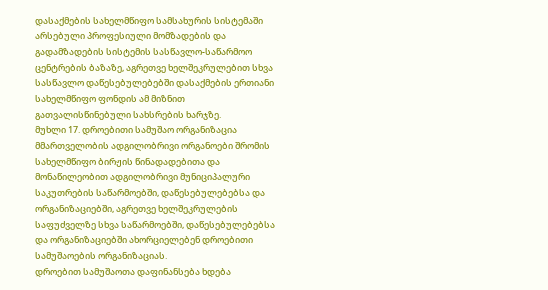დასაქმების სახელმწიფო სამსახურის სისტემაში არსებული პროფესიული მომზადების და გადამზადების სისტემის სასწავლო-საწარმოო ცენტრების ბაზაზე, აგრეთვე ხელშეკრულებით სხვა სასწავლო დაწესებულებებში დასაქმების ერთიანი სახელმწიფო ფონდის ამ მიზნით გათვალისწინებული სახსრების ხარჯზე.
მუხლი 17. დროებითი სამუშაო ორგანიზაცია
მმართველობის ადგილობრივი ორგანოები შრომის სახელმწიფო ბირჟის წინადადებითა და მონაწილეობით ადგილობრივი მუნიციპალური საკუთრების საწარმოებში, დაწესებულებებსა და ორგანიზაციებში, აგრეთვე ხელშეკრულების საფუძველზე სხვა საწარმოებში, დაწესებულებებსა და ორგანიზაციებში ახორციელებენ დროებითი სამუშაოების ორგანიზაციას.
დროებით სამუშაოთა დაფინანსება ხდება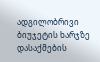ადგილობრივი ბიუჯეტის ხარჯზე დასაქმების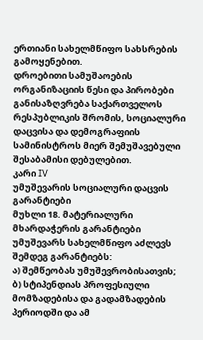ერთიანი სახელმწიფო სახსრების გამოყენებით.
დროებითი სამუშაოების ორგანიზაციის წესი და პირობები განისაზღვრება საქართველოს რესპუბლიკის შრომის, სოციალური დაცვისა და დემოგრაფიის სამინისტროს მიერ შემუშავებული შესაბამისი დებულებით.
კარი IV
უმუშევარის სოციალური დაცვის გარანტიები
მუხლი 18. მატერიალური მხარდაჭერის გარანტიები
უმუშევარს სახელმწიფო აძლევს შემდეგ გარანტიებს:
ა) შემწეობას უმუშევრობისათვის;
ბ) სტიპენდიას პროფესიული მომზადებისა და გადამზადების პერიოდში და ამ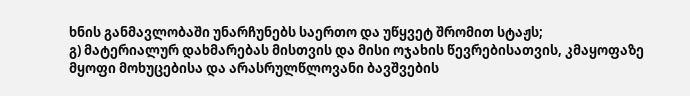ხნის განმავლობაში უნარჩუნებს საერთო და უწყვეტ შრომით სტაჟს;
გ) მატერიალურ დახმარებას მისთვის და მისი ოჯახის წევრებისათვის, კმაყოფაზე მყოფი მოხუცებისა და არასრულწლოვანი ბავშვების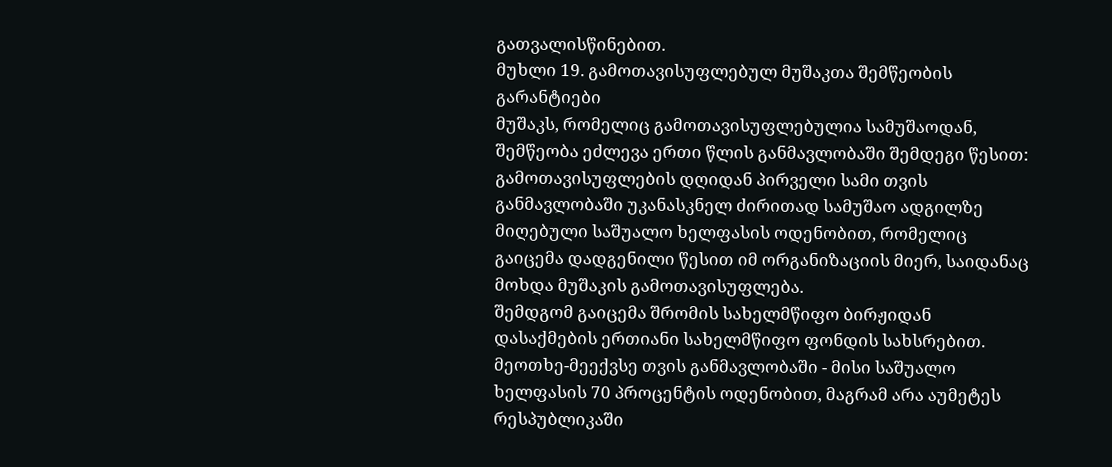გათვალისწინებით.
მუხლი 19. გამოთავისუფლებულ მუშაკთა შემწეობის გარანტიები
მუშაკს, რომელიც გამოთავისუფლებულია სამუშაოდან, შემწეობა ეძლევა ერთი წლის განმავლობაში შემდეგი წესით:
გამოთავისუფლების დღიდან პირველი სამი თვის განმავლობაში უკანასკნელ ძირითად სამუშაო ადგილზე მიღებული საშუალო ხელფასის ოდენობით, რომელიც გაიცემა დადგენილი წესით იმ ორგანიზაციის მიერ, საიდანაც მოხდა მუშაკის გამოთავისუფლება.
შემდგომ გაიცემა შრომის სახელმწიფო ბირჟიდან დასაქმების ერთიანი სახელმწიფო ფონდის სახსრებით.
მეოთხე-მეექვსე თვის განმავლობაში - მისი საშუალო ხელფასის 70 პროცენტის ოდენობით, მაგრამ არა აუმეტეს რესპუბლიკაში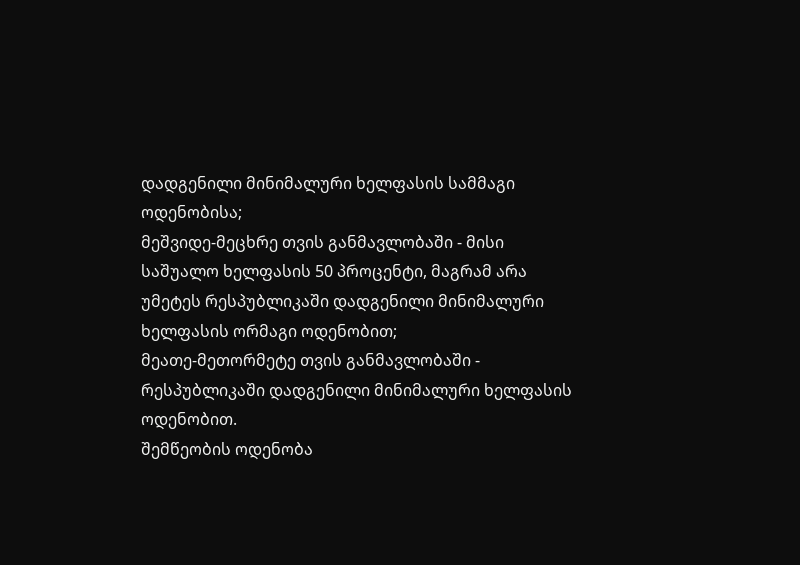დადგენილი მინიმალური ხელფასის სამმაგი ოდენობისა;
მეშვიდე-მეცხრე თვის განმავლობაში - მისი საშუალო ხელფასის 50 პროცენტი, მაგრამ არა უმეტეს რესპუბლიკაში დადგენილი მინიმალური ხელფასის ორმაგი ოდენობით;
მეათე-მეთორმეტე თვის განმავლობაში - რესპუბლიკაში დადგენილი მინიმალური ხელფასის ოდენობით.
შემწეობის ოდენობა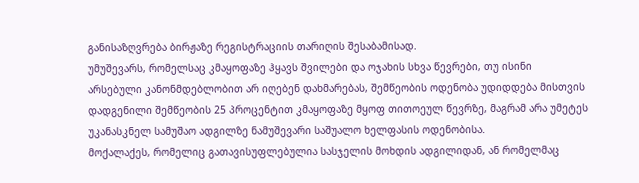განისაზღვრება ბირჟაზე რეგისტრაციის თარიღის შესაბამისად.
უმუშევარს, რომელსაც კმაყოფაზე ჰყავს შვილები და ოჯახის სხვა წევრები, თუ ისინი არსებული კანონმდებლობით არ იღებენ დახმარებას, შემწეობის ოდენობა უდიდდება მისთვის დადგენილი შემწეობის 25 პროცენტით კმაყოფაზე მყოფ თითოეულ წევრზე, მაგრამ არა უმეტეს უკანასკნელ სამუშაო ადგილზე ნამუშევარი საშუალო ხელფასის ოდენობისა.
მოქალაქეს, რომელიც გათავისუფლებულია სასჯელის მოხდის ადგილიდან, ან რომელმაც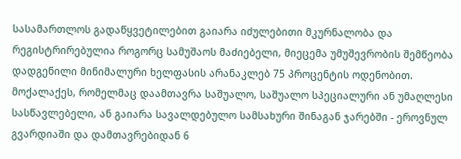სასამართლოს გადაწყვეტილებით გაიარა იძულებითი მკურნალობა და რეგისტრირებულია როგორც სამუშაოს მაძიებელი, მიეცემა უმუშევრობის შემწეობა დადგენილი მინიმალური ხელფასის არანაკლებ 75 პროცენტის ოდენობით.
მოქალაქეს, რომელმაც დაამთავრა საშუალო, საშუალო სპეციალური ან უმაღლესი სასწავლებელი, ან გაიარა სავალდებულო სამსახური შინაგან ჯარებში - ეროვნულ გვარდიაში და დამთავრებიდან 6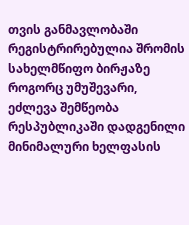თვის განმავლობაში რეგისტრირებულია შრომის სახელმწიფო ბირჟაზე როგორც უმუშევარი, ეძლევა შემწეობა რესპუბლიკაში დადგენილი მინიმალური ხელფასის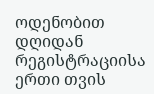ოდენობით დღიდან რეგისტრაციისა ერთი თვის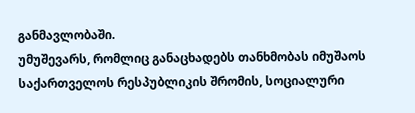განმავლობაში.
უმუშევარს, რომლიც განაცხადებს თანხმობას იმუშაოს საქართველოს რესპუბლიკის შრომის, სოციალური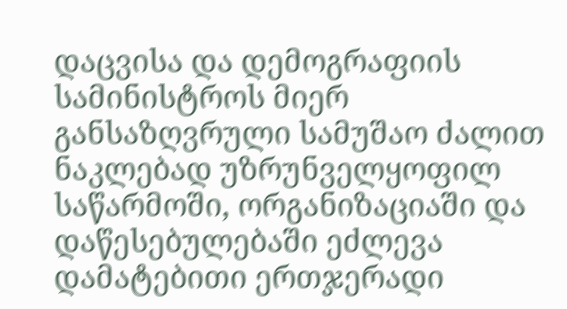დაცვისა და დემოგრაფიის სამინისტროს მიერ განსაზღვრული სამუშაო ძალით ნაკლებად უზრუნველყოფილ საწარმოში, ორგანიზაციაში და დაწესებულებაში ეძლევა დამატებითი ერთჯერადი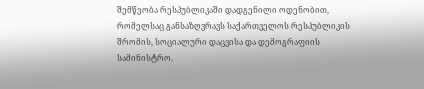შემწეობა რესპუბლიკაში დადგენილი ოდენობით, რომელსაც განსაზღვრავს საქართველოს რესპუბლიკის შრომის, სოციალური დაცვისა და დემოგრაფიის სამინისტრო.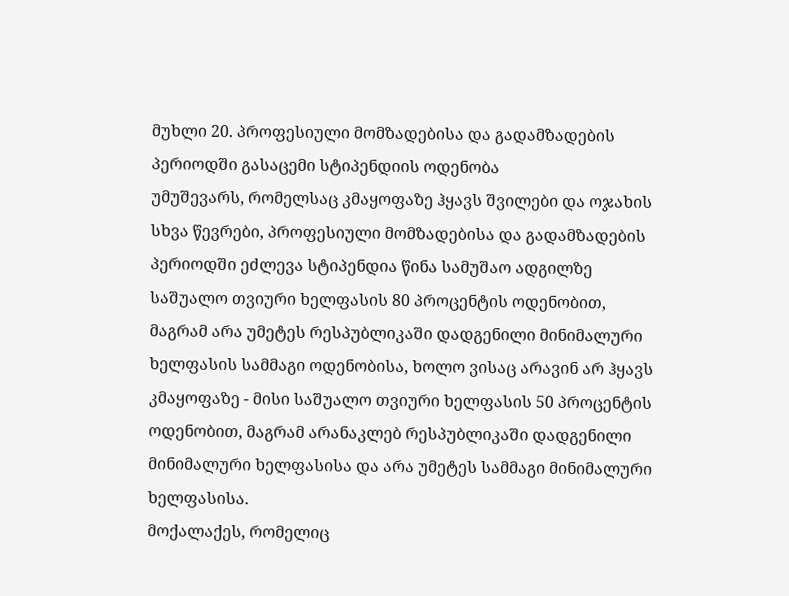მუხლი 20. პროფესიული მომზადებისა და გადამზადების პერიოდში გასაცემი სტიპენდიის ოდენობა
უმუშევარს, რომელსაც კმაყოფაზე ჰყავს შვილები და ოჯახის სხვა წევრები, პროფესიული მომზადებისა და გადამზადების პერიოდში ეძლევა სტიპენდია წინა სამუშაო ადგილზე საშუალო თვიური ხელფასის 80 პროცენტის ოდენობით, მაგრამ არა უმეტეს რესპუბლიკაში დადგენილი მინიმალური ხელფასის სამმაგი ოდენობისა, ხოლო ვისაც არავინ არ ჰყავს კმაყოფაზე - მისი საშუალო თვიური ხელფასის 50 პროცენტის ოდენობით, მაგრამ არანაკლებ რესპუბლიკაში დადგენილი მინიმალური ხელფასისა და არა უმეტეს სამმაგი მინიმალური ხელფასისა.
მოქალაქეს, რომელიც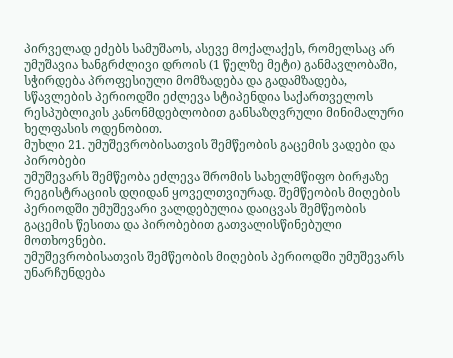პირველად ეძებს სამუშაოს, ასევე მოქალაქეს, რომელსაც არ უმუშავია ხანგრძლივი დროის (1 წელზე მეტი) განმავლობაში, სჭირდება პროფესიული მომზადება და გადამზადება, სწავლების პერიოდში ეძლევა სტიპენდია საქართველოს რესპუბლიკის კანონმდებლობით განსაზღვრული მინიმალური ხელფასის ოდენობით.
მუხლი 21. უმუშევრობისათვის შემწეობის გაცემის ვადები და პირობები
უმუშევარს შემწეობა ეძლევა შრომის სახელმწიფო ბირჟაზე რეგისტრაციის დღიდან ყოველთვიურად. შემწეობის მიღების პერიოდში უმუშევარი ვალდებულია დაიცვას შემწეობის გაცემის წესითა და პირობებით გათვალისწინებული მოთხოვნები.
უმუშევრობისათვის შემწეობის მიღების პერიოდში უმუშევარს უნარჩუნდება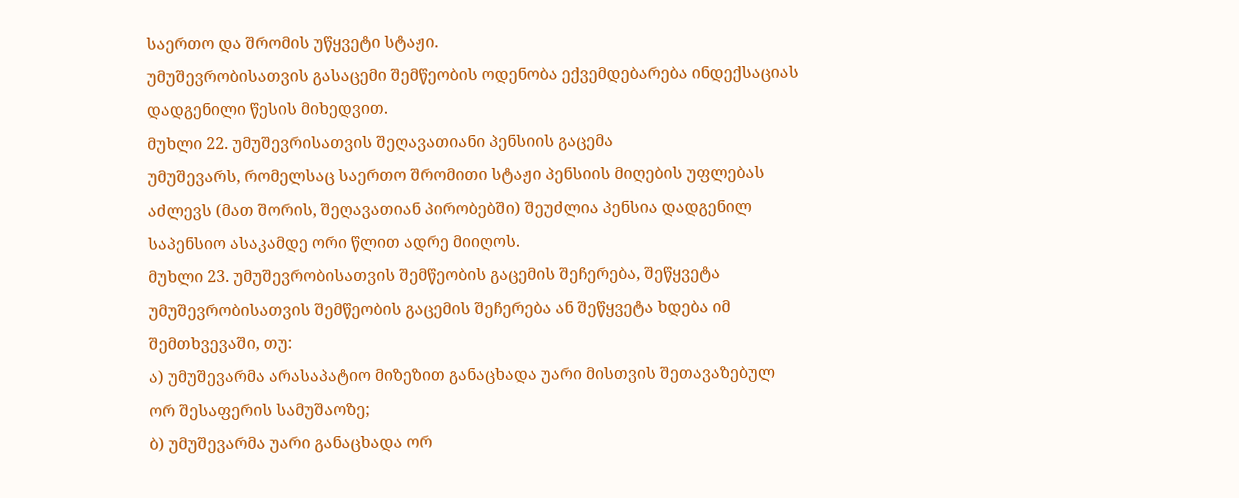საერთო და შრომის უწყვეტი სტაჟი.
უმუშევრობისათვის გასაცემი შემწეობის ოდენობა ექვემდებარება ინდექსაციას დადგენილი წესის მიხედვით.
მუხლი 22. უმუშევრისათვის შეღავათიანი პენსიის გაცემა
უმუშევარს, რომელსაც საერთო შრომითი სტაჟი პენსიის მიღების უფლებას აძლევს (მათ შორის, შეღავათიან პირობებში) შეუძლია პენსია დადგენილ საპენსიო ასაკამდე ორი წლით ადრე მიიღოს.
მუხლი 23. უმუშევრობისათვის შემწეობის გაცემის შეჩერება, შეწყვეტა
უმუშევრობისათვის შემწეობის გაცემის შეჩერება ან შეწყვეტა ხდება იმ შემთხვევაში, თუ:
ა) უმუშევარმა არასაპატიო მიზეზით განაცხადა უარი მისთვის შეთავაზებულ ორ შესაფერის სამუშაოზე;
ბ) უმუშევარმა უარი განაცხადა ორ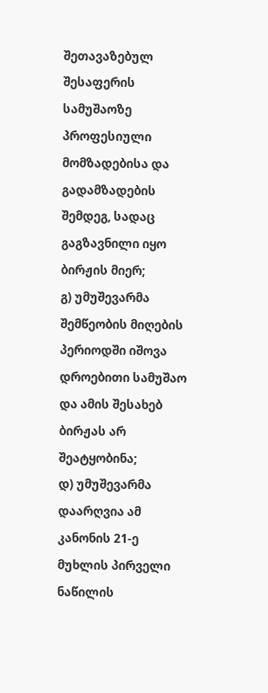შეთავაზებულ შესაფერის სამუშაოზე პროფესიული მომზადებისა და გადამზადების შემდეგ, სადაც გაგზავნილი იყო ბირჟის მიერ;
გ) უმუშევარმა შემწეობის მიღების პერიოდში იშოვა დროებითი სამუშაო და ამის შესახებ ბირჟას არ შეატყობინა;
დ) უმუშევარმა დაარღვია ამ კანონის 21-ე მუხლის პირველი ნაწილის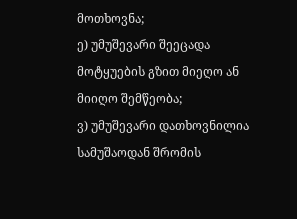მოთხოვნა;
ე) უმუშევარი შეეცადა მოტყუების გზით მიეღო ან მიიღო შემწეობა;
ვ) უმუშევარი დათხოვნილია სამუშაოდან შრომის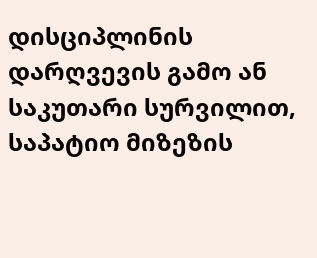დისციპლინის დარღვევის გამო ან საკუთარი სურვილით, საპატიო მიზეზის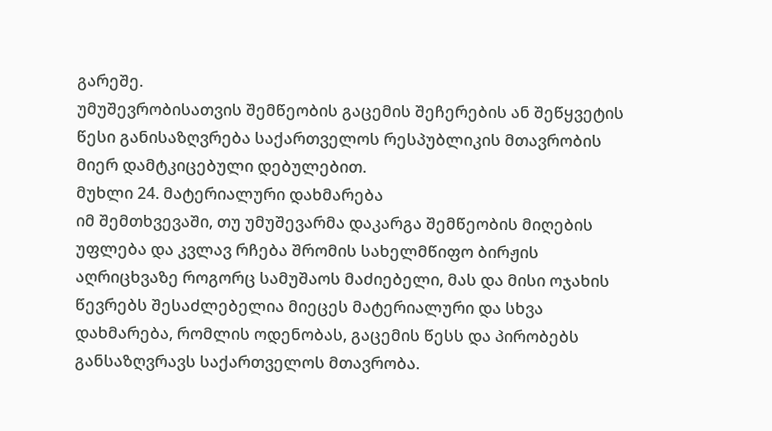გარეშე.
უმუშევრობისათვის შემწეობის გაცემის შეჩერების ან შეწყვეტის წესი განისაზღვრება საქართველოს რესპუბლიკის მთავრობის მიერ დამტკიცებული დებულებით.
მუხლი 24. მატერიალური დახმარება
იმ შემთხვევაში, თუ უმუშევარმა დაკარგა შემწეობის მიღების უფლება და კვლავ რჩება შრომის სახელმწიფო ბირჟის აღრიცხვაზე როგორც სამუშაოს მაძიებელი, მას და მისი ოჯახის წევრებს შესაძლებელია მიეცეს მატერიალური და სხვა დახმარება, რომლის ოდენობას, გაცემის წესს და პირობებს განსაზღვრავს საქართველოს მთავრობა.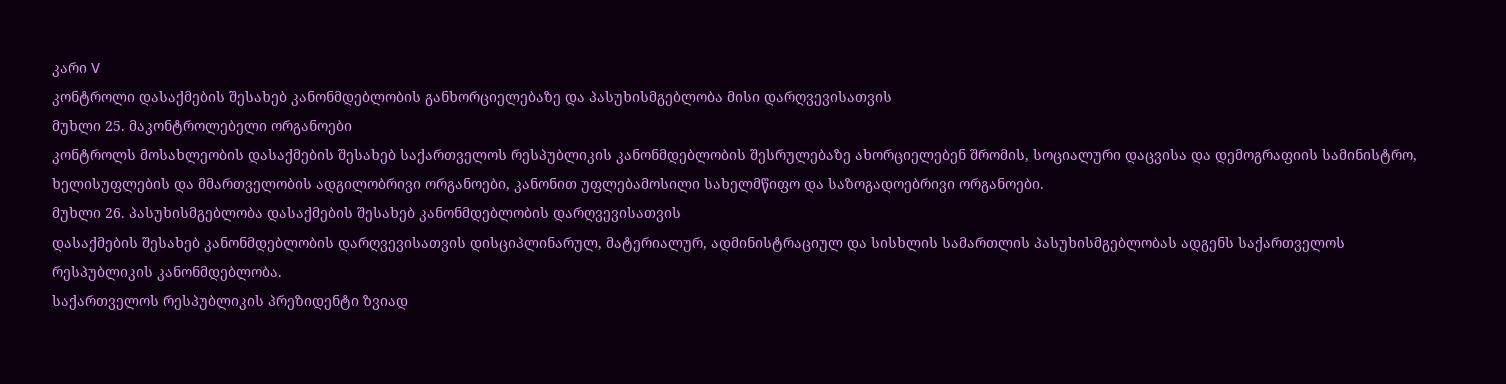კარი V
კონტროლი დასაქმების შესახებ კანონმდებლობის განხორციელებაზე და პასუხისმგებლობა მისი დარღვევისათვის
მუხლი 25. მაკონტროლებელი ორგანოები
კონტროლს მოსახლეობის დასაქმების შესახებ საქართველოს რესპუბლიკის კანონმდებლობის შესრულებაზე ახორციელებენ შრომის, სოციალური დაცვისა და დემოგრაფიის სამინისტრო, ხელისუფლების და მმართველობის ადგილობრივი ორგანოები, კანონით უფლებამოსილი სახელმწიფო და საზოგადოებრივი ორგანოები.
მუხლი 26. პასუხისმგებლობა დასაქმების შესახებ კანონმდებლობის დარღვევისათვის
დასაქმების შესახებ კანონმდებლობის დარღვევისათვის დისციპლინარულ, მატერიალურ, ადმინისტრაციულ და სისხლის სამართლის პასუხისმგებლობას ადგენს საქართველოს რესპუბლიკის კანონმდებლობა.
საქართველოს რესპუბლიკის პრეზიდენტი ზვიად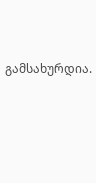გამსახურდია.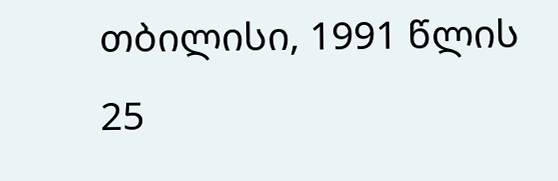თბილისი, 1991 წლის 25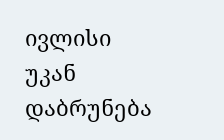ივლისი
უკან დაბრუნება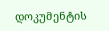დოკუმენტის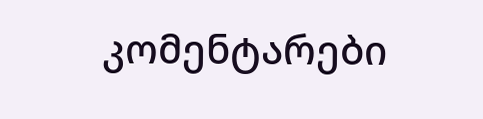კომენტარები